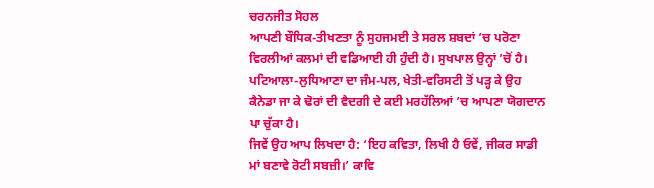ਚਰਨਜੀਤ ਸੋਹਲ
ਆਪਣੀ ਬੌਧਿਕ-ਤੀਖਣਤਾ ਨੂੰ ਸੁਹਜਮਈ ਤੇ ਸਰਲ ਸ਼ਬਦਾਂ ’ਚ ਪਰੋਣਾ ਵਿਰਲੀਆਂ ਕਲਮਾਂ ਦੀ ਵਡਿਆਈ ਹੀ ਹੁੰਦੀ ਹੈ। ਸੁਖਪਾਲ ਉਨ੍ਹਾਂ ’ਚੋਂ ਹੈ।
ਪਟਿਆਲਾ-ਲੁਧਿਆਣਾ ਦਾ ਜੰਮ-ਪਲ, ਖੇਤੀ-ਵਰਿਸਟੀ ਤੋਂ ਪੜ੍ਹ ਕੇ ਉਹ ਕੈਨੇਡਾ ਜਾ ਕੇ ਢੋਰਾਂ ਦੀ ਵੈਦਗੀ ਦੇ ਕਈ ਮਰਹੱਲਿਆਂ ’ਚ ਆਪਣਾ ਯੋਗਦਾਨ ਪਾ ਚੁੱਕਾ ਹੈ।
ਜਿਵੇਂ ਉਹ ਆਪ ਲਿਖਦਾ ਹੈ: ‘ਇਹ ਕਵਿਤਾ, ਲਿਖੀ ਹੈ ਓਵੇਂ, ਜੀਕਰ ਸਾਡੀ ਮਾਂ ਬਣਾਵੇ ਰੋਟੀ ਸਬਜ਼ੀ।’ ਕਾਵਿ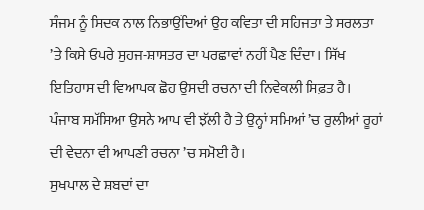ਸੰਜਮ ਨੂੰ ਸਿਦਕ ਨਾਲ ਨਿਭਾਉਂਦਿਆਂ ਉਹ ਕਵਿਤਾ ਦੀ ਸਹਿਜਤਾ ਤੇ ਸਰਲਤਾ ’ਤੇ ਕਿਸੇ ਓਪਰੇ ਸੁਹਜ-ਸ਼ਾਸਤਰ ਦਾ ਪਰਛਾਵਾਂ ਨਹੀਂ ਪੈਣ ਦਿੰਦਾ। ਸਿੱਖ ਇਤਿਹਾਸ ਦੀ ਵਿਆਪਕ ਛੋਹ ਉਸਦੀ ਰਚਨਾ ਦੀ ਨਿਵੇਕਲੀ ਸਿਫ਼ਤ ਹੈ। ਪੰਜਾਬ ਸਮੱਸਿਆ ਉਸਨੇ ਆਪ ਵੀ ਝੱਲੀ ਹੈ ਤੇ ਉਨ੍ਹਾਂ ਸਮਿਆਂ ’ਚ ਰੁਲੀਆਂ ਰੂਹਾਂ ਦੀ ਵੇਦਨਾ ਵੀ ਆਪਣੀ ਰਚਨਾ ’ਚ ਸਮੋਈ ਹੈ।
ਸੁਖਪਾਲ ਦੇ ਸ਼ਬਦਾਂ ਦਾ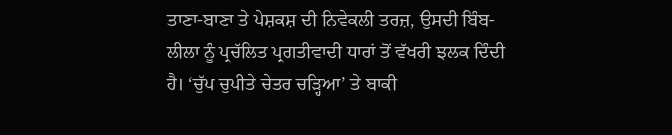ਤਾਣਾ-ਬਾਣਾ ਤੇ ਪੇਸ਼ਕਸ਼ ਦੀ ਨਿਵੇਕਲੀ ਤਰਜ਼, ਉਸਦੀ ਬਿੰਬ-ਲੀਲਾ ਨੂੰ ਪ੍ਰਚੱਲਿਤ ਪ੍ਰਗਤੀਵਾਦੀ ਧਾਰਾਂ ਤੋਂ ਵੱਖਰੀ ਝਲਕ ਦਿੰਦੀ ਹੈ। ‘ਚੁੱਪ ਚੁਪੀਤੇ ਚੇਤਰ ਚੜ੍ਹਿਆ’ ਤੇ ਬਾਕੀ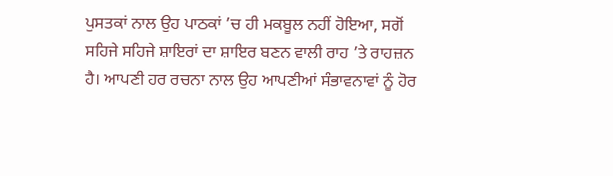ਪੁਸਤਕਾਂ ਨਾਲ ਉਹ ਪਾਠਕਾਂ ’ਚ ਹੀ ਮਕਬੂਲ ਨਹੀਂ ਹੋਇਆ, ਸਗੋਂ ਸਹਿਜੇ ਸਹਿਜੇ ਸ਼ਾਇਰਾਂ ਦਾ ਸ਼ਾਇਰ ਬਣਨ ਵਾਲੀ ਰਾਹ ’ਤੇ ਰਾਹਜ਼ਨ ਹੈ। ਆਪਣੀ ਹਰ ਰਚਨਾ ਨਾਲ ਉਹ ਆਪਣੀਆਂ ਸੰਭਾਵਨਾਵਾਂ ਨੂੰ ਹੋਰ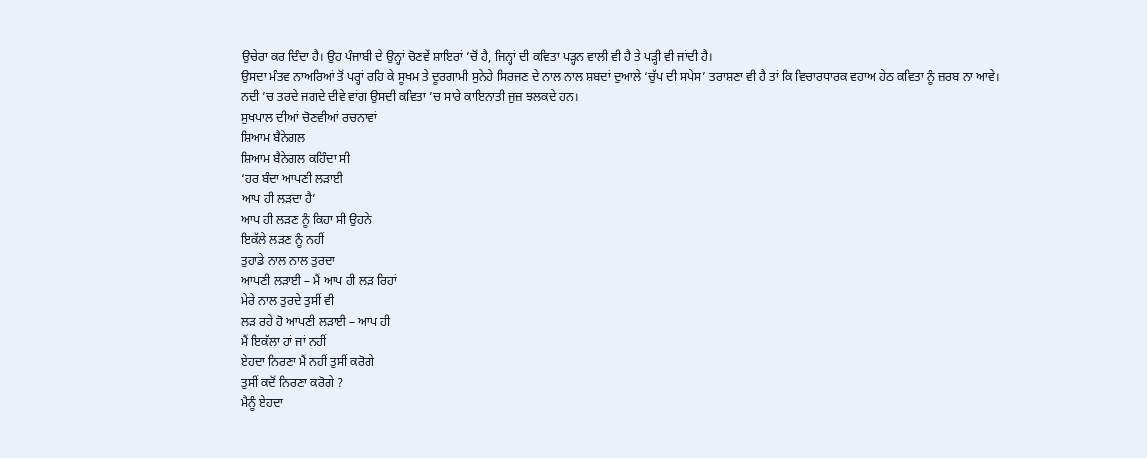ਉਚੇਰਾ ਕਰ ਦਿੰਦਾ ਹੈ। ਉਹ ਪੰਜਾਬੀ ਦੇ ਉਨ੍ਹਾਂ ਚੋਣਵੇਂ ਸ਼ਾਇਰਾਂ ’ਚੋਂ ਹੈ, ਜਿਨ੍ਹਾਂ ਦੀ ਕਵਿਤਾ ਪੜ੍ਹਨ ਵਾਲੀ ਵੀ ਹੈ ਤੇ ਪੜ੍ਹੀ ਵੀ ਜਾਂਦੀ ਹੈ।
ਉਸਦਾ ਮੰਤਵ ਨਾਅਰਿਆਂ ਤੋਂ ਪਰ੍ਹਾਂ ਰਹਿ ਕੇ ਸੂਖਮ ਤੇ ਦੂਰਗਾਮੀ ਸੁਨੇਹੇ ਸਿਰਜਣ ਦੇ ਨਾਲ ਨਾਲ ਸ਼ਬਦਾਂ ਦੁਆਲੇ ‘ਚੁੱਪ ਦੀ ਸਪੇਸ’ ਤਰਾਸ਼ਣਾ ਵੀ ਹੈ ਤਾਂ ਕਿ ਵਿਚਾਰਧਾਰਕ ਵਹਾਅ ਹੇਠ ਕਵਿਤਾ ਨੂੰ ਜ਼ਰਬ ਨਾ ਆਵੇ।
ਨਦੀ ’ਚ ਤਰਦੇ ਜਗਦੇ ਦੀਵੇ ਵਾਂਗ ਉਸਦੀ ਕਵਿਤਾ ’ਚ ਸਾਰੇ ਕਾਇਨਾਤੀ ਜੁਜ਼ ਝਲਕਦੇ ਹਨ।
ਸੁਖਪਾਲ ਦੀਆਂ ਚੋਣਵੀਆਂ ਰਚਨਾਵਾਂ
ਸ਼ਿਆਮ ਬੈਨੇਗਲ
ਸ਼ਿਆਮ ਬੈਨੇਗਲ ਕਹਿੰਦਾ ਸੀ
‘ਹਰ ਬੰਦਾ ਆਪਣੀ ਲੜਾਈ
ਆਪ ਹੀ ਲੜਦਾ ਹੈ’
ਆਪ ਹੀ ਲੜਣ ਨੂੰ ਕਿਹਾ ਸੀ ਉਹਨੇ
ਇਕੱਲੇ ਲੜਣ ਨੂੰ ਨਹੀਂ
ਤੁਹਾਡੇ ਨਾਲ ਨਾਲ ਤੁਰਦਾ
ਆਪਣੀ ਲੜਾਈ – ਮੈਂ ਆਪ ਹੀ ਲੜ ਰਿਹਾਂ
ਮੇਰੇ ਨਾਲ ਤੁਰਦੇ ਤੁਸੀਂ ਵੀ
ਲੜ ਰਹੇ ਹੋ ਆਪਣੀ ਲੜਾਈ – ਆਪ ਹੀ
ਮੈਂ ਇਕੱਲਾ ਹਾਂ ਜਾਂ ਨਹੀਂ
ਏਹਦਾ ਨਿਰਣਾ ਮੈਂ ਨਹੀਂ ਤੁਸੀਂ ਕਰੋਗੇ
ਤੁਸੀਂ ਕਦੋਂ ਨਿਰਣਾ ਕਰੋਗੇ ?
ਮੈਨੂੰ ਏਹਦਾ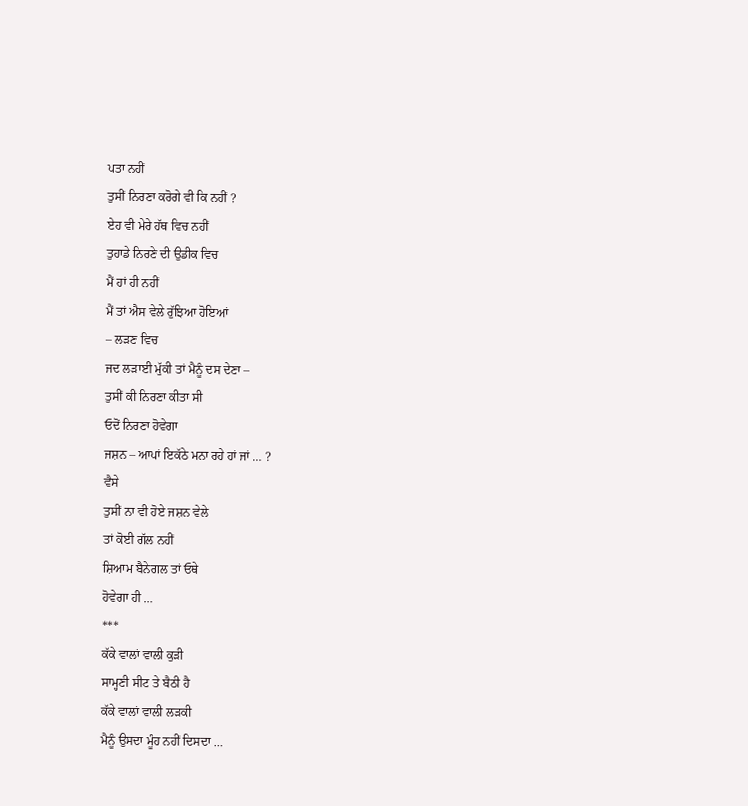ਪਤਾ ਨਹੀਂ
ਤੁਸੀਂ ਨਿਰਣਾ ਕਰੋਗੇ ਵੀ ਕਿ ਨਹੀਂ ?
ਏਹ ਵੀ ਮੇਰੇ ਹੱਥ ਵਿਚ ਨਹੀਂ
ਤੁਹਾਡੇ ਨਿਰਣੇ ਦੀ ਉਡੀਕ ਵਿਚ
ਮੈਂ ਹਾਂ ਹੀ ਨਹੀਂ
ਮੈਂ ਤਾਂ ਐਸ ਵੇਲੇ ਰੁੱਝਿਆ ਹੋਇਆਂ
– ਲੜਣ ਵਿਚ
ਜਦ ਲੜਾਈ ਮੁੱਕੀ ਤਾਂ ਮੈਨੂੰ ਦਸ ਦੇਣਾ –
ਤੁਸੀਂ ਕੀ ਨਿਰਣਾ ਕੀਤਾ ਸੀ
ਓਦੋਂ ਨਿਰਣਾ ਹੋਵੇਗਾ
ਜਸ਼ਨ – ਆਪਾਂ ਇਕੱਠੇ ਮਨਾ ਰਹੇ ਹਾਂ ਜਾਂ … ?
ਵੈਸੇ
ਤੁਸੀਂ ਨਾ ਵੀ ਹੋਏ ਜਸ਼ਨ ਵੇਲੇ
ਤਾਂ ਕੋਈ ਗੱਲ ਨਹੀਂ
ਸ਼ਿਆਮ ਬੈਨੇਗਲ ਤਾਂ ਓਥੇ
ਹੋਵੇਗਾ ਹੀ …
***
ਕੱਕੇ ਵਾਲਾਂ ਵਾਲੀ ਕੁੜੀ
ਸਾਮ੍ਹਣੀ ਸੀਟ ਤੇ ਬੈਠੀ ਹੈ
ਕੱਕੇ ਵਾਲਾਂ ਵਾਲੀ ਲੜਕੀ
ਮੈਨੂੰ ਉਸਦਾ ਮੂੰਹ ਨਹੀਂ ਦਿਸਦਾ …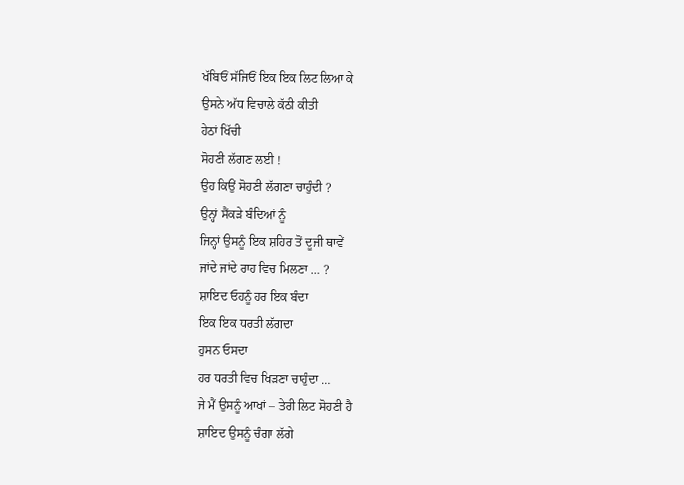ਖੱਬਿਓਂ ਸੱਜਿਓਂ ਇਕ ਇਕ ਲਿਟ ਲਿਆ ਕੇ
ਉਸਨੇ ਅੱਧ ਵਿਚਾਲੇ ਕੱਠੀ ਕੀਤੀ
ਹੇਠਾਂ ਖਿੱਚੀ
ਸੋਹਣੀ ਲੱਗਣ ਲਈ !
ਉਹ ਕਿਉਂ ਸੋਹਣੀ ਲੱਗਣਾ ਚਾਹੁੰਦੀ ?
ਉਨ੍ਹਾਂ ਸੈਂਕੜੇ ਬੰਦਿਆਂ ਨੂੰ
ਜਿਨ੍ਹਾਂ ਉਸਨੂੰ ਇਕ ਸ਼ਹਿਰ ਤੋਂ ਦੂਜੀ ਥਾਵੇਂ
ਜਾਂਦੇ ਜਾਂਦੇ ਰਾਹ ਵਿਚ ਮਿਲਣਾ … ?
ਸ਼ਾਇਦ ਓਹਨੂੰ ਹਰ ਇਕ ਬੰਦਾ
ਇਕ ਇਕ ਧਰਤੀ ਲੱਗਦਾ
ਹੁਸਨ ਓਸਦਾ
ਹਰ ਧਰਤੀ ਵਿਚ ਖਿੜਣਾ ਚਾਹੁੰਦਾ …
ਜੇ ਮੈਂ ਉਸਨੂੰ ਆਖਾਂ – ਤੇਰੀ ਲਿਟ ਸੋਹਣੀ ਹੈ
ਸ਼ਾਇਦ ਉਸਨੂੰ ਚੰਗਾ ਲੱਗੇ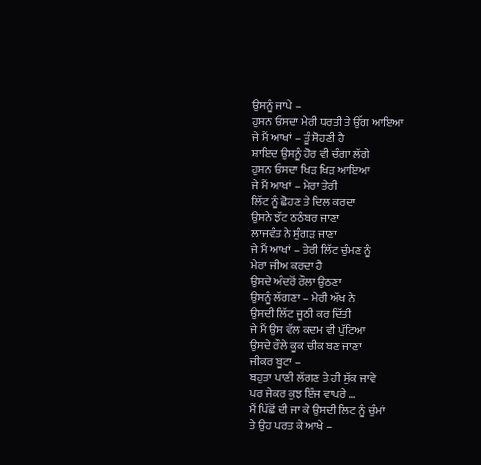ਉਸਨੂੰ ਜਾਪੇ –
ਹੁਸਨ ਓਸਦਾ ਮੇਰੀ ਧਰਤੀ ਤੇ ਉੱਗ ਆਇਆ
ਜੇ ਮੈਂ ਆਖਾਂ – ਤੂੰ ਸੋਹਣੀ ਹੈ
ਸ਼ਾਇਦ ਉਸਨੂੰ ਹੋਰ ਵੀ ਚੰਗਾ ਲੱਗੇ
ਹੁਸਨ ਓਸਦਾ ਖਿੜ ਖਿੜ ਆਇਆ
ਜੇ ਮੈਂ ਆਖਾਂ – ਮੇਰਾ ਤੇਰੀ
ਲਿੱਟ ਨੂੰ ਛੋਹਣ ਤੇ ਦਿਲ ਕਰਦਾ
ਉਸਨੇ ਝੱਟ ਠਠੰਬਰ ਜਾਣਾ
ਲਾਜਵੰਤ ਨੇ ਸੁੰਗੜ ਜਾਣਾ
ਜੇ ਮੈਂ ਆਖਾਂ – ਤੇਰੀ ਲਿੱਟ ਚੁੰਮਣ ਨੂੰ
ਮੇਰਾ ਜੀਅ ਕਰਦਾ ਹੈ
ਉਸਦੇ ਅੰਦਰੋਂ ਰੌਲਾ ਉਠਣਾ
ਉਸਨੂੰ ਲੱਗਣਾ – ਮੇਰੀ ਅੱਖ ਨੇ
ਉਸਦੀ ਲਿੱਟ ਜੂਠੀ ਕਰ ਦਿੱਤੀ
ਜੇ ਮੈਂ ਉਸ ਵੱਲ ਕਦਮ ਵੀ ਪੁੱਟਿਆ
ਉਸਦੇ ਰੌਲੇ ਕੂਕ ਚੀਕ ਬਣ ਜਾਣਾ
ਜੀਕਰ ਬੂਟਾ –
ਬਹੁਤਾ ਪਾਣੀ ਲੱਗਣ ਤੇ ਹੀ ਸੁੱਕ ਜਾਵੇ
ਪਰ ਜੇਕਰ ਕੁਝ ਇੰਜ ਵਾਪਰੇ …
ਮੈਂ ਪਿੱਛੋਂ ਦੀ ਜਾ ਕੇ ਉਸਦੀ ਲਿਟ ਨੂੰ ਚੁੰਮਾਂ
ਤੇ ਉਹ ਪਰਤ ਕੇ ਆਖੇ –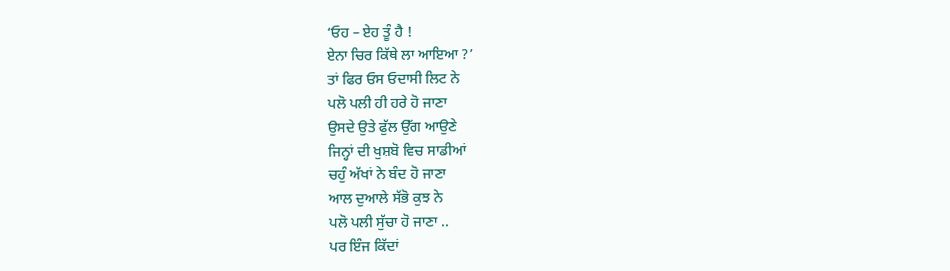‘ਓਹ – ਏਹ ਤੂੰ ਹੈ !
ਏਨਾ ਚਿਰ ਕਿੱਥੇ ਲਾ ਆਇਆ ?’
ਤਾਂ ਫਿਰ ਓਸ ਓਦਾਸੀ ਲਿਟ ਨੇ
ਪਲੋ ਪਲੀ ਹੀ ਹਰੇ ਹੋ ਜਾਣਾ
ਉਸਦੇ ਉਤੇ ਫੁੱਲ ਉੱਗ ਆਉਣੇ
ਜਿਨ੍ਹਾਂ ਦੀ ਖੁਸ਼ਬੋ ਵਿਚ ਸਾਡੀਆਂ
ਚਹੁੰ ਅੱਖਾਂ ਨੇ ਬੰਦ ਹੋ ਜਾਣਾ
ਆਲ ਦੁਆਲੇ ਸੱਭੋ ਕੁਝ ਨੇ
ਪਲੋ ਪਲੀ ਸੁੱਚਾ ਹੋ ਜਾਣਾ ..
ਪਰ ਇੰਜ ਕਿੱਦਾਂ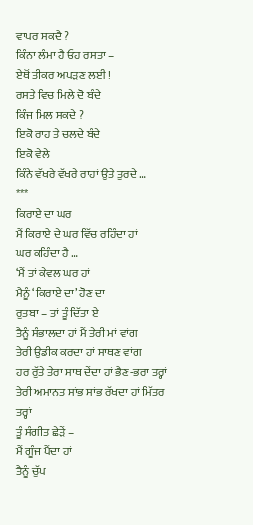ਵਾਪਰ ਸਕਦੈ ?
ਕਿੰਨਾ ਲੰਮਾ ਹੈ ਓਹ ਰਸਤਾ –
ਏਥੋਂ ਤੀਕਰ ਅਪੜਣ ਲਈ !
ਰਸਤੇ ਵਿਚ ਮਿਲੇ ਦੋ ਬੰਦੇ
ਕਿੰਜ ਮਿਲ ਸਕਦੇ ?
ਇਕੋ ਰਾਹ ਤੇ ਚਲਦੇ ਬੰਦੇ
ਇਕੋ ਵੇਲੇ
ਕਿੰਨੇ ਵੱਖਰੇ ਵੱਖਰੇ ਰਾਹਾਂ ਉਤੇ ਤੁਰਦੇ …
***
ਕਿਰਾਏ ਦਾ ਘਰ
ਮੈਂ ਕਿਰਾਏ ਦੇ ਘਰ ਵਿੱਚ ਰਹਿੰਦਾ ਹਾਂ
ਘਰ ਕਹਿੰਦਾ ਹੈ …
‘ਮੈਂ ਤਾਂ ਕੇਵਲ ਘਰ ਹਾਂ
ਮੈਨੂੰ ‘ਕਿਰਾਏ ਦਾ’ ਹੋਣ ਦਾ
ਰੁਤਬਾ – ਤਾਂ ਤੂੰ ਦਿੱਤਾ ਏ
ਤੈਨੂੰ ਸੰਭਾਲਦਾ ਹਾਂ ਮੈਂ ਤੇਰੀ ਮਾਂ ਵਾਂਗ
ਤੇਰੀ ਉਡੀਕ ਕਰਦਾ ਹਾਂ ਸਾਥਣ ਵਾਂਗ
ਹਰ ਰੁੱਤੇ ਤੇਰਾ ਸਾਥ ਦੇਂਦਾ ਹਾਂ ਭੈਣ-ਭਰਾ ਤਰ੍ਹਾਂ
ਤੇਰੀ ਅਮਾਨਤ ਸਾਂਭ ਸਾਂਭ ਰੱਖਦਾ ਹਾਂ ਮਿੱਤਰ ਤਰ੍ਹਾਂ
ਤੂੰ ਸੰਗੀਤ ਛੇੜੇਂ –
ਮੈਂ ਗੂੰਜ ਪੈਂਦਾ ਹਾਂ
ਤੈਨੂੰ ਚੁੱਪ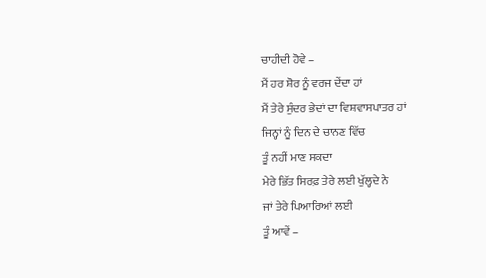ਚਾਹੀਦੀ ਹੋਵੇ –
ਮੈਂ ਹਰ ਸ਼ੋਰ ਨੂੰ ਵਰਜ ਦੇਂਦਾ ਹਾਂ
ਮੈਂ ਤੇਰੇ ਸੁੰਦਰ ਭੇਦਾਂ ਦਾ ਵਿਸ਼ਵਾਸਪਾਤਰ ਹਾਂ
ਜਿਨ੍ਹਾਂ ਨੂੰ ਦਿਨ ਦੇ ਚਾਨਣ ਵਿੱਚ
ਤੂੰ ਨਹੀਂ ਮਾਣ ਸਕਦਾ
ਮੇਰੇ ਭਿੱਤ ਸਿਰਫ਼ ਤੇਰੇ ਲਈ ਖੁੱਲ੍ਹਦੇ ਨੇ
ਜਾਂ ਤੇਰੇ ਪਿਆਰਿਆਂ ਲਈ
ਤੂੰ ਆਵੇਂ –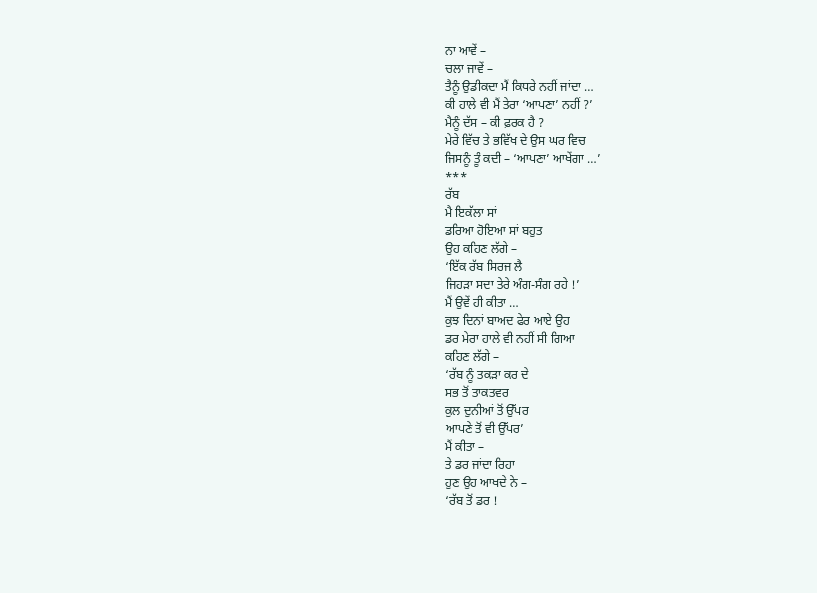ਨਾ ਆਵੇਂ –
ਚਲਾ ਜਾਵੇਂ –
ਤੈਨੂੰ ਉਡੀਕਦਾ ਮੈਂ ਕਿਧਰੇ ਨਹੀਂ ਜਾਂਦਾ …
ਕੀ ਹਾਲੇ ਵੀ ਮੈਂ ਤੇਰਾ ‘ਆਪਣਾ’ ਨਹੀਂ ?’
ਮੈਨੂੰ ਦੱਸ – ਕੀ ਫ਼ਰਕ ਹੈ ?
ਮੇਰੇ ਵਿੱਚ ਤੇ ਭਵਿੱਖ ਦੇ ਉਸ ਘਰ ਵਿਚ
ਜਿਸਨੂੰ ਤੂੰ ਕਦੀ – ‘ਆਪਣਾ’ ਆਖੇਂਗਾ …’
***
ਰੱਬ
ਮੈ ਇਕੱਲਾ ਸਾਂ
ਡਰਿਆ ਹੋਇਆ ਸਾਂ ਬਹੁਤ
ਉਹ ਕਹਿਣ ਲੱਗੇ –
‘ਇੱਕ ਰੱਬ ਸਿਰਜ ਲੈ
ਜਿਹੜਾ ਸਦਾ ਤੇਰੇ ਅੰਗ-ਸੰਗ ਰਹੇ !’
ਮੈਂ ਉਵੇਂ ਹੀ ਕੀਤਾ …
ਕੁਝ ਦਿਨਾਂ ਬਾਅਦ ਫੇਰ ਆਏ ਉਹ
ਡਰ ਮੇਰਾ ਹਾਲੇ ਵੀ ਨਹੀਂ ਸੀ ਗਿਆ
ਕਹਿਣ ਲੱਗੇ –
‘ਰੱਬ ਨੂੰ ਤਕੜਾ ਕਰ ਦੇ
ਸਭ ਤੋਂ ਤਾਕਤਵਰ
ਕੁਲ ਦੁਨੀਆਂ ਤੋਂ ਉੱਪਰ
ਆਪਣੇ ਤੋਂ ਵੀ ਉੱਪਰ’
ਮੈਂ ਕੀਤਾ –
ਤੇ ਡਰ ਜਾਂਦਾ ਰਿਹਾ
ਹੁਣ ਉਹ ਆਖਦੇ ਨੇ –
‘ਰੱਬ ਤੋਂ ਡਰ !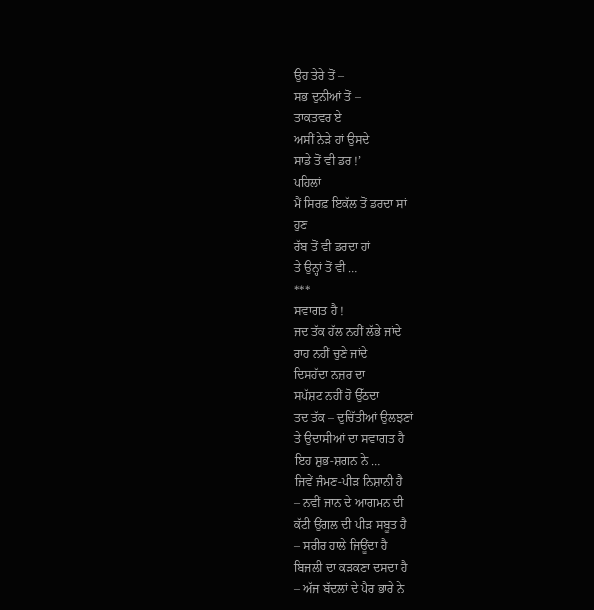ਉਹ ਤੇਰੇ ਤੋਂ –
ਸਭ ਦੁਨੀਆਂ ਤੋਂ –
ਤਾਕਤਵਰ ਏ
ਅਸੀਂ ਨੇੜੇ ਹਾਂ ਉਸਦੇ
ਸਾਡੇ ਤੋਂ ਵੀ ਡਰ !’
ਪਹਿਲਾਂ
ਮੈਂ ਸਿਰਫ਼ ਇਕੱਲ ਤੋਂ ਡਰਦਾ ਸਾਂ
ਹੁਣ
ਰੱਬ ਤੋਂ ਵੀ ਡਰਦਾ ਹਾਂ
ਤੇ ਉਨ੍ਹਾਂ ਤੋਂ ਵੀ …
***
ਸਵਾਗਤ ਹੈ !
ਜਦ ਤੱਕ ਹੱਲ ਨਹੀਂ ਲੱਭੇ ਜਾਂਦੇ
ਰਾਹ ਨਹੀਂ ਚੁਣੇ ਜਾਂਦੇ
ਦਿਸਹੱਦਾ ਨਜ਼ਰ ਦਾ
ਸਪੱਸ਼ਟ ਨਹੀਂ ਹੋ ਉੱਠਦਾ
ਤਦ ਤੱਕ – ਦੁਚਿੱਤੀਆਂ ਉਲਝਣਾਂ
ਤੇ ਉਦਾਸੀਆਂ ਦਾ ਸਵਾਗਤ ਹੈ
ਇਹ ਸ਼ੁਭ-ਸ਼ਗਨ ਨੇ …
ਜਿਵੇਂ ਜੰਮਣ-ਪੀੜ ਨਿਸ਼ਾਨੀ ਹੈ
– ਨਵੀਂ ਜਾਨ ਦੇ ਆਗਮਨ ਦੀ
ਕੱਟੀ ਉਂਗਲ ਦੀ ਪੀੜ ਸਬੂਤ ਹੈ
– ਸਰੀਰ ਹਾਲੇ ਜਿਊਂਦਾ ਹੈ
ਬਿਜਲੀ ਦਾ ਕੜਕਣਾ ਦਸਦਾ ਹੈ
– ਅੱਜ ਬੱਦਲਾਂ ਦੇ ਪੈਰ ਭਾਰੇ ਨੇ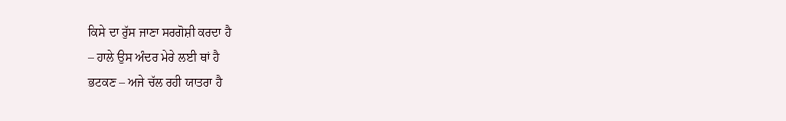ਕਿਸੇ ਦਾ ਰੁੱਸ ਜਾਣਾ ਸਰਗੋਸ਼ੀ ਕਰਦਾ ਹੈ
– ਹਾਲੇ ਉਸ ਅੰਦਰ ਮੇਰੇ ਲਈ ਥਾਂ ਹੈ
ਭਟਕਣ – ਅਜੇ ਚੱਲ ਰਹੀ ਯਾਤਰਾ ਹੈ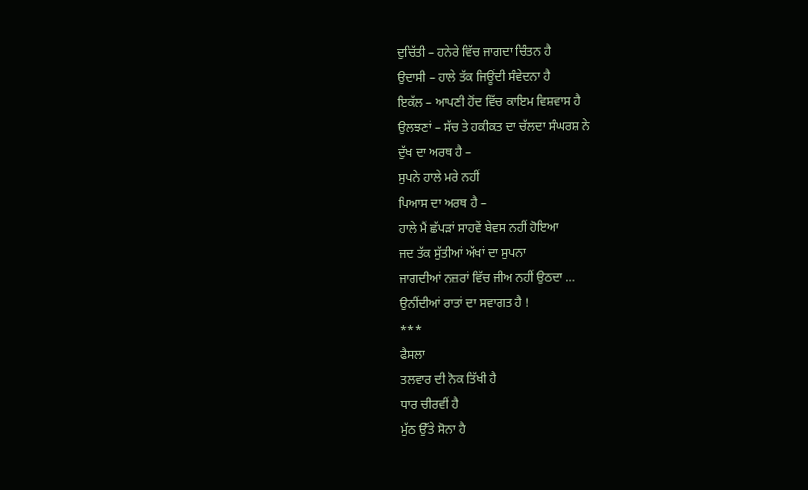ਦੁਚਿੱਤੀ – ਹਨੇਰੇ ਵਿੱਚ ਜਾਗਦਾ ਚਿੰਤਨ ਹੈ
ਉਦਾਸੀ – ਹਾਲੇ ਤੱਕ ਜਿਊਂਦੀ ਸੰਵੇਦਨਾ ਹੈ
ਇਕੱਲ – ਆਪਣੀ ਹੋਂਦ ਵਿੱਚ ਕਾਇਮ ਵਿਸ਼ਵਾਸ ਹੈ
ਉਲਝਣਾਂ – ਸੱਚ ਤੇ ਹਕੀਕਤ ਦਾ ਚੱਲਦਾ ਸੰਘਰਸ਼ ਨੇ
ਦੁੱਖ ਦਾ ਅਰਥ ਹੈ –
ਸੁਪਨੇ ਹਾਲੇ ਮਰੇ ਨਹੀਂ
ਪਿਆਸ ਦਾ ਅਰਥ ਹੈ –
ਹਾਲੇ ਮੈਂ ਛੱਪੜਾਂ ਸਾਹਵੇਂ ਬੇਵਸ ਨਹੀਂ ਹੋਇਆ
ਜਦ ਤੱਕ ਸੁੱਤੀਆਂ ਅੱਖਾਂ ਦਾ ਸੁਪਨਾ
ਜਾਗਦੀਆਂ ਨਜ਼ਰਾਂ ਵਿੱਚ ਜੀਅ ਨਹੀਂ ਉਠਦਾ …
ਉਨੀਂਦੀਆਂ ਰਾਤਾਂ ਦਾ ਸਵਾਗਤ ਹੈ !
***
ਫੈਸਲਾ
ਤਲਵਾਰ ਦੀ ਨੋਕ ਤਿੱਖੀ ਹੈ
ਧਾਰ ਚੀਰਵੀਂ ਹੈ
ਮੁੱਠ ਉੱਤੇ ਸੋਨਾ ਹੈ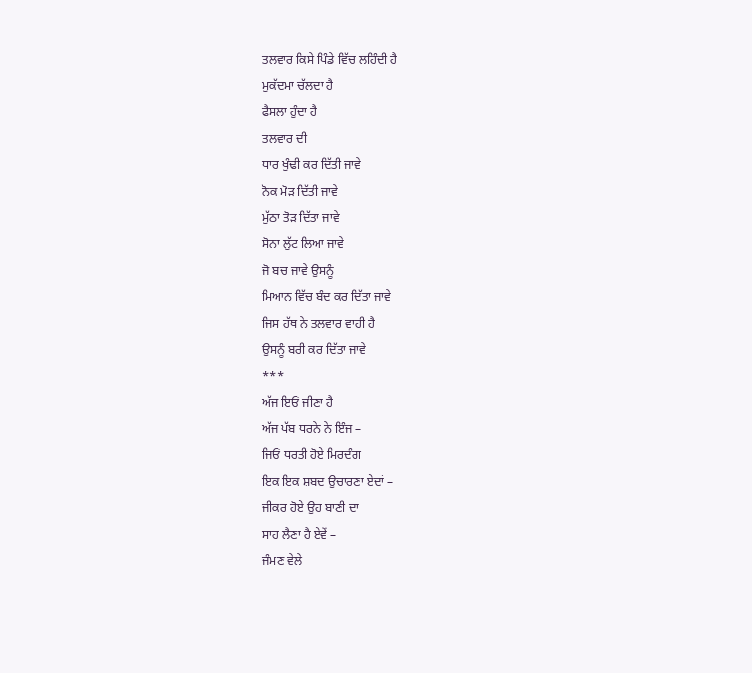ਤਲਵਾਰ ਕਿਸੇ ਪਿੰਡੇ ਵਿੱਚ ਲਹਿੰਦੀ ਹੈ
ਮੁਕੱਦਮਾ ਚੱਲਦਾ ਹੈ
ਫੈਸਲਾ ਹੁੰਦਾ ਹੈ
ਤਲਵਾਰ ਦੀ
ਧਾਰ ਖੁੰਢੀ ਕਰ ਦਿੱਤੀ ਜਾਵੇ
ਨੋਕ ਮੋੜ ਦਿੱਤੀ ਜਾਵੇ
ਮੁੱਠਾ ਤੋੜ ਦਿੱਤਾ ਜਾਵੇ
ਸੋਨਾ ਲੁੱਟ ਲਿਆ ਜਾਵੇ
ਜੋ ਬਚ ਜਾਵੇ ਉਸਨੂੰ
ਮਿਆਨ ਵਿੱਚ ਬੰਦ ਕਰ ਦਿੱਤਾ ਜਾਵੇ
ਜਿਸ ਹੱਥ ਨੇ ਤਲਵਾਰ ਵਾਹੀ ਹੈ
ਉਸਨੂੰ ਬਰੀ ਕਰ ਦਿੱਤਾ ਜਾਵੇ
***
ਅੱਜ ਇਓਂ ਜੀਣਾ ਹੈ
ਅੱਜ ਪੱਬ ਧਰਨੇ ਨੇ ਇੰਜ –
ਜਿਓਂ ਧਰਤੀ ਹੋਏ ਮਿਰਦੰਗ
ਇਕ ਇਕ ਸ਼ਬਦ ਉਚਾਰਣਾ ਏਦਾਂ –
ਜੀਕਰ ਹੋਏ ਉਹ ਬਾਣੀ ਦਾ
ਸਾਹ ਲੈਣਾ ਹੈ ਏਵੇਂ –
ਜੰਮਣ ਵੇਲੇ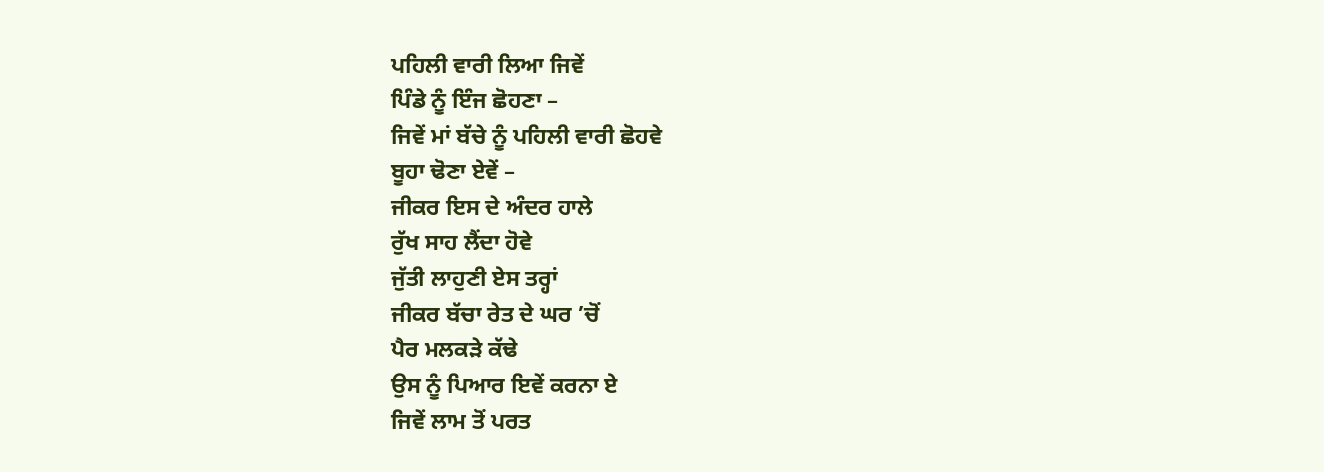ਪਹਿਲੀ ਵਾਰੀ ਲਿਆ ਜਿਵੇਂ
ਪਿੰਡੇ ਨੂੰ ਇੰਜ ਛੋਹਣਾ –
ਜਿਵੇਂ ਮਾਂ ਬੱਚੇ ਨੂੰ ਪਹਿਲੀ ਵਾਰੀ ਛੋਹਵੇ
ਬੂਹਾ ਢੋਣਾ ਏਵੇਂ –
ਜੀਕਰ ਇਸ ਦੇ ਅੰਦਰ ਹਾਲੇ
ਰੁੱਖ ਸਾਹ ਲੈਂਦਾ ਹੋਵੇ
ਜੁੱਤੀ ਲਾਹੁਣੀ ਏਸ ਤਰ੍ਹਾਂ
ਜੀਕਰ ਬੱਚਾ ਰੇਤ ਦੇ ਘਰ ’ਚੋਂ
ਪੈਰ ਮਲਕੜੇ ਕੱਢੇ
ਉਸ ਨੂੰ ਪਿਆਰ ਇਵੇਂ ਕਰਨਾ ਏ
ਜਿਵੇਂ ਲਾਮ ਤੋਂ ਪਰਤ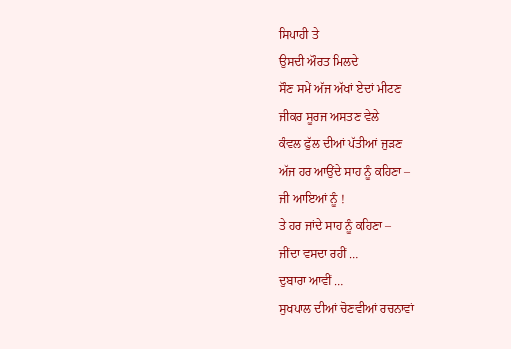ਸਿਪਾਹੀ ਤੇ
ਉਸਦੀ ਔਰਤ ਮਿਲਦੇ
ਸੌਣ ਸਮੇਂ ਅੱਜ ਅੱਖਾਂ ਏਦਾਂ ਮੀਟਣ
ਜੀਕਰ ਸੂਰਜ ਅਸਤਣ ਵੇਲੇ
ਕੰਵਲ ਫੁੱਲ ਦੀਆਂ ਪੱਤੀਆਂ ਜੁੜਣ
ਅੱਜ ਹਰ ਆਉਂਦੇ ਸਾਹ ਨੂੰ ਕਹਿਣਾ –
ਜੀ ਆਇਆਂ ਨੂੰ !
ਤੇ ਹਰ ਜਾਂਦੇ ਸਾਹ ਨੂੰ ਕਹਿਣਾ –
ਜੀਂਦਾ ਵਸਦਾ ਰਹੀਂ …
ਦੁਬਾਰਾ ਆਵੀਂ …
ਸੁਖਪਾਲ ਦੀਆਂ ਚੋਣਵੀਆਂ ਰਚਨਾਵਾਂ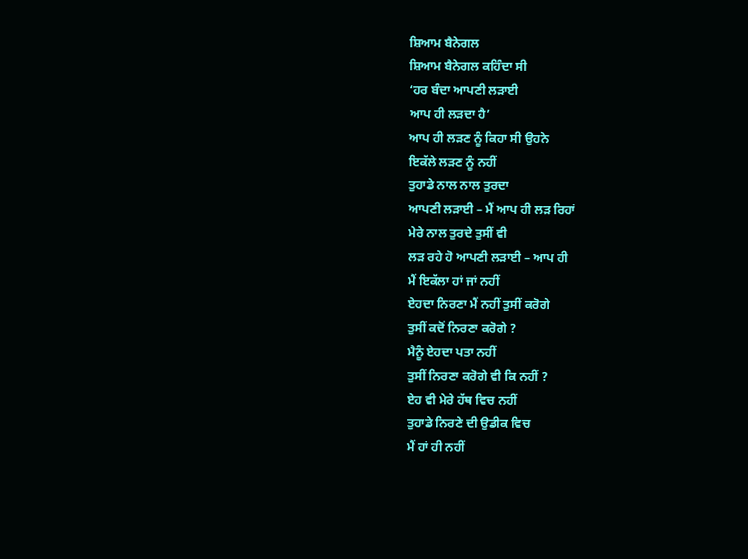ਸ਼ਿਆਮ ਬੈਨੇਗਲ
ਸ਼ਿਆਮ ਬੈਨੇਗਲ ਕਹਿੰਦਾ ਸੀ
‘ਹਰ ਬੰਦਾ ਆਪਣੀ ਲੜਾਈ
ਆਪ ਹੀ ਲੜਦਾ ਹੈ’
ਆਪ ਹੀ ਲੜਣ ਨੂੰ ਕਿਹਾ ਸੀ ਉਹਨੇ
ਇਕੱਲੇ ਲੜਣ ਨੂੰ ਨਹੀਂ
ਤੁਹਾਡੇ ਨਾਲ ਨਾਲ ਤੁਰਦਾ
ਆਪਣੀ ਲੜਾਈ – ਮੈਂ ਆਪ ਹੀ ਲੜ ਰਿਹਾਂ
ਮੇਰੇ ਨਾਲ ਤੁਰਦੇ ਤੁਸੀਂ ਵੀ
ਲੜ ਰਹੇ ਹੋ ਆਪਣੀ ਲੜਾਈ – ਆਪ ਹੀ
ਮੈਂ ਇਕੱਲਾ ਹਾਂ ਜਾਂ ਨਹੀਂ
ਏਹਦਾ ਨਿਰਣਾ ਮੈਂ ਨਹੀਂ ਤੁਸੀਂ ਕਰੋਗੇ
ਤੁਸੀਂ ਕਦੋਂ ਨਿਰਣਾ ਕਰੋਗੇ ?
ਮੈਨੂੰ ਏਹਦਾ ਪਤਾ ਨਹੀਂ
ਤੁਸੀਂ ਨਿਰਣਾ ਕਰੋਗੇ ਵੀ ਕਿ ਨਹੀਂ ?
ਏਹ ਵੀ ਮੇਰੇ ਹੱਥ ਵਿਚ ਨਹੀਂ
ਤੁਹਾਡੇ ਨਿਰਣੇ ਦੀ ਉਡੀਕ ਵਿਚ
ਮੈਂ ਹਾਂ ਹੀ ਨਹੀਂ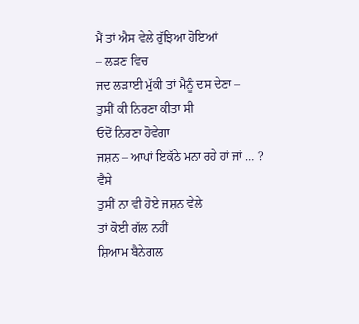ਮੈਂ ਤਾਂ ਐਸ ਵੇਲੇ ਰੁੱਝਿਆ ਹੋਇਆਂ
– ਲੜਣ ਵਿਚ
ਜਦ ਲੜਾਈ ਮੁੱਕੀ ਤਾਂ ਮੈਨੂੰ ਦਸ ਦੇਣਾ –
ਤੁਸੀਂ ਕੀ ਨਿਰਣਾ ਕੀਤਾ ਸੀ
ਓਦੋਂ ਨਿਰਣਾ ਹੋਵੇਗਾ
ਜਸ਼ਨ – ਆਪਾਂ ਇਕੱਠੇ ਮਨਾ ਰਹੇ ਹਾਂ ਜਾਂ … ?
ਵੈਸੇ
ਤੁਸੀਂ ਨਾ ਵੀ ਹੋਏ ਜਸ਼ਨ ਵੇਲੇ
ਤਾਂ ਕੋਈ ਗੱਲ ਨਹੀਂ
ਸ਼ਿਆਮ ਬੈਨੇਗਲ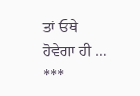ਤਾਂ ਓਥੇ
ਹੋਵੇਗਾ ਹੀ …
***